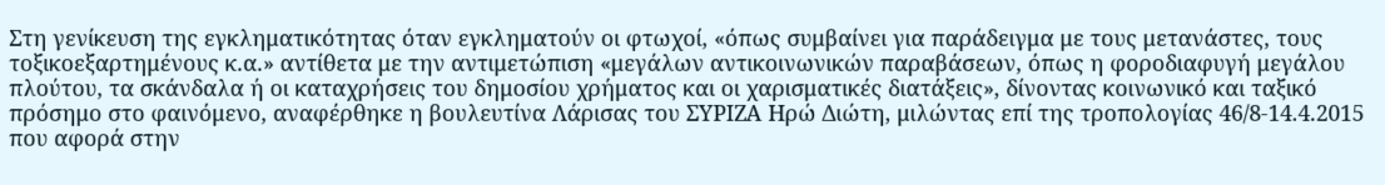Στη γενίκευση της εγκληματικότητας όταν εγκληματούν οι φτωχοί, «όπως συμβαίνει για παράδειγμα με τους μετανάστες, τους τοξικοεξαρτημένους κ.α.» αντίθετα με την αντιμετώπιση «μεγάλων αντικοινωνικών παραβάσεων, όπως η φοροδιαφυγή μεγάλου πλούτου, τα σκάνδαλα ή οι καταχρήσεις του δημοσίου χρήματος και οι χαρισματικές διατάξεις», δίνοντας κοινωνικό και ταξικό πρόσημο στο φαινόμενο, αναφέρθηκε η βουλευτίνα Λάρισας του ΣΥΡΙΖΑ Ηρώ Διώτη, μιλώντας επί της τροπολογίας 46/8-14.4.2015 που αφορά στην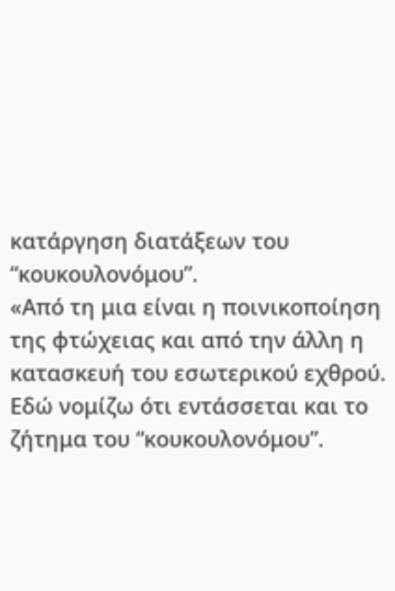κατάργηση διατάξεων του “κουκουλονόμου”.
«Από τη μια είναι η ποινικοποίηση της φτώχειας και από την άλλη η κατασκευή του εσωτερικού εχθρού. Εδώ νομίζω ότι εντάσσεται και το ζήτημα του “κουκουλονόμου”.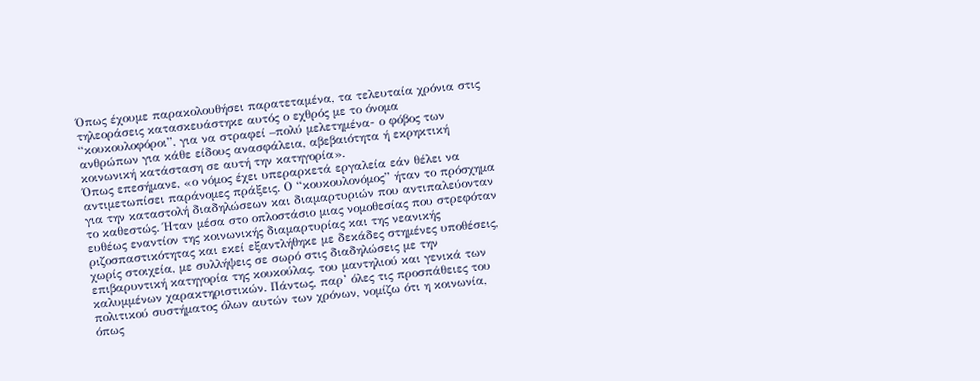Όπως έχουμε παρακολουθήσει παρατεταμένα, τα τελευταία χρόνια στις τηλεοράσεις κατασκευάστηκε αυτός ο εχθρός με το όνομα “κουκουλοφόροι”, για να στραφεί –πολύ μελετημένα- ο φόβος των ανθρώπων για κάθε είδους ανασφάλεια, αβεβαιότητα ή εκρηκτική κοινωνική κατάσταση σε αυτή την κατηγορία».
Όπως επεσήμανε, «ο νόμος έχει υπεραρκετά εργαλεία εάν θέλει να αντιμετωπίσει παράνομες πράξεις. Ο “κουκουλονόμος” ήταν το πρόσχημα για την καταστολή διαδηλώσεων και διαμαρτυριών που αντιπαλεύονταν το καθεστώς. Ήταν μέσα στο οπλοστάσιο μιας νομοθεσίας που στρεφόταν ευθέως εναντίον της κοινωνικής διαμαρτυρίας και της νεανικής ριζοσπαστικότητας και εκεί εξαντλήθηκε με δεκάδες στημένες υποθέσεις, χωρίς στοιχεία, με συλλήψεις σε σωρό στις διαδηλώσεις με την επιβαρυντική κατηγορία της κουκούλας, του μαντηλιού και γενικά των καλυμμένων χαρακτηριστικών. Πάντως, παρ’ όλες τις προσπάθειες του πολιτικού συστήματος όλων αυτών των χρόνων, νομίζω ότι η κοινωνία, όπως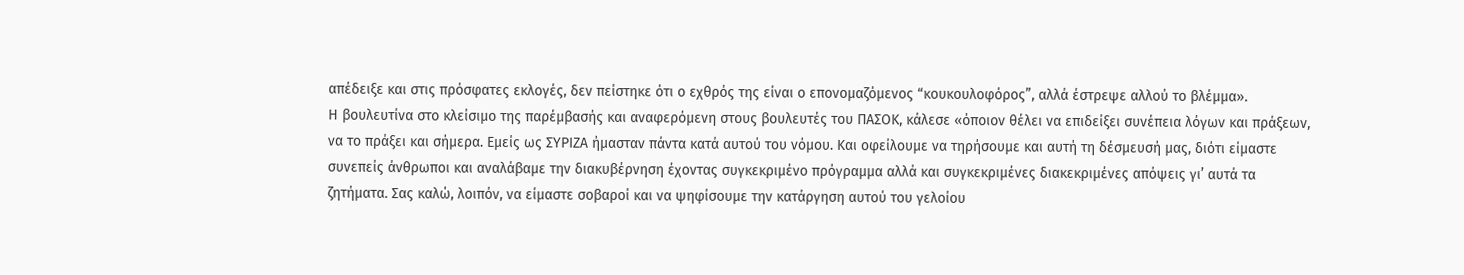απέδειξε και στις πρόσφατες εκλογές, δεν πείστηκε ότι ο εχθρός της είναι ο επονομαζόμενος “κουκουλοφόρος”, αλλά έστρεψε αλλού το βλέμμα».
Η βουλευτίνα στο κλείσιμο της παρέμβασής και αναφερόμενη στους βουλευτές του ΠΑΣΟΚ, κάλεσε «όποιον θέλει να επιδείξει συνέπεια λόγων και πράξεων, να το πράξει και σήμερα. Εμείς ως ΣΥΡΙΖΑ ήμασταν πάντα κατά αυτού του νόμου. Και οφείλουμε να τηρήσουμε και αυτή τη δέσμευσή μας, διότι είμαστε συνεπείς άνθρωποι και αναλάβαμε την διακυβέρνηση έχοντας συγκεκριμένο πρόγραμμα αλλά και συγκεκριμένες διακεκριμένες απόψεις γι’ αυτά τα ζητήματα. Σας καλώ, λοιπόν, να είμαστε σοβαροί και να ψηφίσουμε την κατάργηση αυτού του γελοίου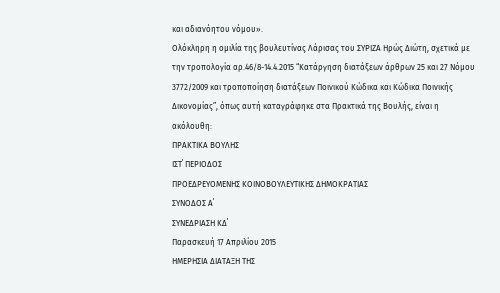και αδιανόητου νόμου».
Ολόκληρη η ομιλία της βουλευτίνας Λάρισας του ΣΥΡΙΖΑ Ηρώς Διώτη, σχετικά με την τροπολογία αρ.46/8-14.4.2015 “Κατάργηση διατάξεων άρθρων 25 και 27 Νόμου 3772/2009 και τροποποίηση διατάξεων Ποινικού Κώδικα και Κώδικα Ποινικής Δικονομίας”, όπως αυτή καταγράφηκε στα Πρακτικά της Βουλής, είναι η ακόλουθη:
ΠΡΑΚΤΙΚΑ ΒΟΥΛΗΣ
ΙΣΤ΄ ΠΕΡΙΟΔΟΣ
ΠΡΟΕΔΡΕΥΟΜΕΝΗΣ ΚΟΙΝΟΒΟΥΛΕΥΤΙΚΗΣ ΔΗΜΟΚΡΑΤΙΑΣ
ΣΥΝΟΔΟΣ Α΄
ΣΥΝΕΔΡΙΑΣΗ ΚΔ΄
Παρασκευή 17 Απριλίου 2015
ΗΜΕΡΗΣΙΑ ΔΙΑΤΑΞΗ ΤΗΣ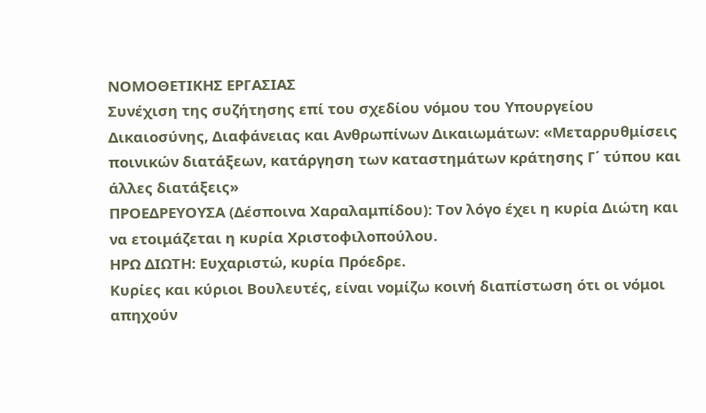ΝΟΜΟΘΕΤΙΚΗΣ ΕΡΓΑΣΙΑΣ
Συνέχιση της συζήτησης επί του σχεδίου νόμου του Υπουργείου Δικαιοσύνης, Διαφάνειας και Ανθρωπίνων Δικαιωμάτων: «Μεταρρυθμίσεις ποινικών διατάξεων, κατάργηση των καταστημάτων κράτησης Γ΄ τύπου και άλλες διατάξεις»
ΠΡΟΕΔΡΕΥΟΥΣΑ (Δέσποινα Χαραλαμπίδου): Τον λόγο έχει η κυρία Διώτη και να ετοιμάζεται η κυρία Χριστοφιλοπούλου.
ΗΡΩ ΔΙΩΤΗ: Ευχαριστώ, κυρία Πρόεδρε.
Κυρίες και κύριοι Βουλευτές, είναι νομίζω κοινή διαπίστωση ότι οι νόμοι απηχούν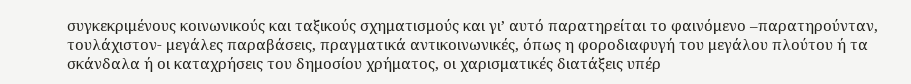συγκεκριμένους κοινωνικούς και ταξικούς σχηματισμούς και γι’ αυτό παρατηρείται το φαινόμενο –παρατηρούνταν, τουλάχιστον- μεγάλες παραβάσεις, πραγματικά αντικοινωνικές, όπως η φοροδιαφυγή του μεγάλου πλούτου ή τα σκάνδαλα ή οι καταχρήσεις του δημοσίου χρήματος, οι χαρισματικές διατάξεις υπέρ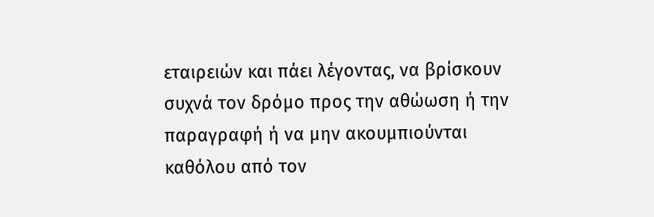εταιρειών και πάει λέγοντας, να βρίσκουν συχνά τον δρόμο προς την αθώωση ή την παραγραφή ή να μην ακουμπιούνται καθόλου από τον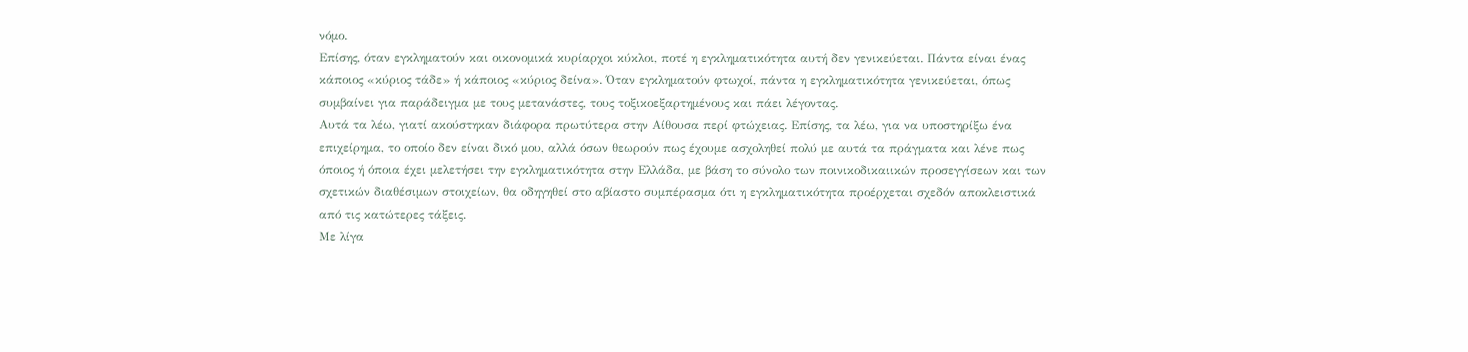νόμο.
Επίσης, όταν εγκληματούν και οικονομικά κυρίαρχοι κύκλοι, ποτέ η εγκληματικότητα αυτή δεν γενικεύεται. Πάντα είναι ένας κάποιος «κύριος τάδε» ή κάποιος «κύριος δείνα». Όταν εγκληματούν φτωχοί, πάντα η εγκληματικότητα γενικεύεται, όπως συμβαίνει για παράδειγμα με τους μετανάστες, τους τοξικοεξαρτημένους και πάει λέγοντας.
Αυτά τα λέω, γιατί ακούστηκαν διάφορα πρωτύτερα στην Αίθουσα περί φτώχειας. Επίσης, τα λέω, για να υποστηρίξω ένα επιχείρημα, το οποίο δεν είναι δικό μου, αλλά όσων θεωρούν πως έχουμε ασχοληθεί πολύ με αυτά τα πράγματα και λένε πως όποιος ή όποια έχει μελετήσει την εγκληματικότητα στην Ελλάδα, με βάση το σύνολο των ποινικοδικαιικών προσεγγίσεων και των σχετικών διαθέσιμων στοιχείων, θα οδηγηθεί στο αβίαστο συμπέρασμα ότι η εγκληματικότητα προέρχεται σχεδόν αποκλειστικά από τις κατώτερες τάξεις.
Με λίγα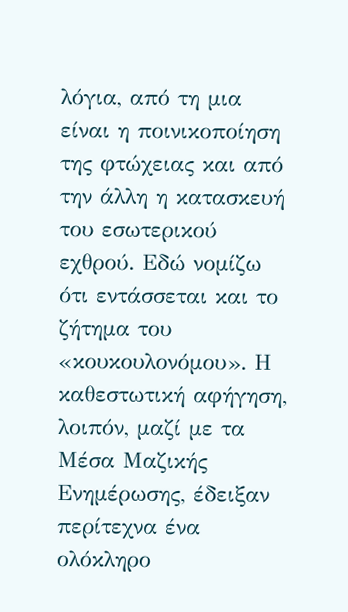λόγια, από τη μια είναι η ποινικοποίηση της φτώχειας και από την άλλη η κατασκευή του εσωτερικού εχθρού. Εδώ νομίζω ότι εντάσσεται και το ζήτημα του «κουκουλονόμου». Η καθεστωτική αφήγηση, λοιπόν, μαζί με τα Μέσα Μαζικής Ενημέρωσης, έδειξαν περίτεχνα ένα ολόκληρο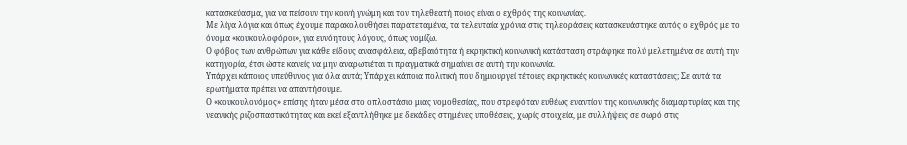κατασκεύασμα, για να πείσουν την κοινή γνώμη και τον τηλεθεατή ποιος είναι ο εχθρός της κοινωνίας.
Με λίγα λόγια και όπως έχουμε παρακολουθήσει παρατεταμένα, τα τελευταία χρόνια στις τηλεοράσεις κατασκευάστηκε αυτός ο εχθρός με το όνομα «κουκουλοφόροι», για ευνόητους λόγους, όπως νομίζω.
Ο φόβος των ανθρώπων για κάθε είδους ανασφάλεια, αβεβαιότητα ή εκρηκτική κοινωνική κατάσταση στράφηκε πολύ μελετημένα σε αυτή την κατηγορία, έτσι ώστε κανείς να μην αναρωτιέται τι πραγματικά σημαίνει σε αυτή την κοινωνία.
Υπάρχει κάποιος υπεύθυνος για όλα αυτά; Υπάρχει κάποια πολιτική που δημιουργεί τέτοιες εκρηκτικές κοινωνικές καταστάσεις; Σε αυτά τα ερωτήματα πρέπει να απαντήσουμε.
Ο «κουκουλονόμος» επίσης ήταν μέσα στο οπλοστάσιο μιας νομοθεσίας, που στρεφόταν ευθέως εναντίον της κοινωνικής διαμαρτυρίας και της νεανικής ριζοσπαστικότητας και εκεί εξαντλήθηκε με δεκάδες στημένες υποθέσεις, χωρίς στοιχεία, με συλλήψεις σε σωρό στις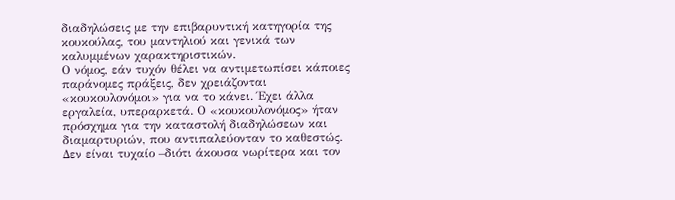διαδηλώσεις με την επιβαρυντική κατηγορία της κουκούλας, του μαντηλιού και γενικά των καλυμμένων χαρακτηριστικών.
Ο νόμος, εάν τυχόν θέλει να αντιμετωπίσει κάποιες παράνομες πράξεις, δεν χρειάζονται «κουκουλονόμοι» για να το κάνει. Έχει άλλα εργαλεία, υπεραρκετά. Ο «κουκουλονόμος» ήταν πρόσχημα για την καταστολή διαδηλώσεων και διαμαρτυριών, που αντιπαλεύονταν το καθεστώς.
Δεν είναι τυχαίο –διότι άκουσα νωρίτερα και τον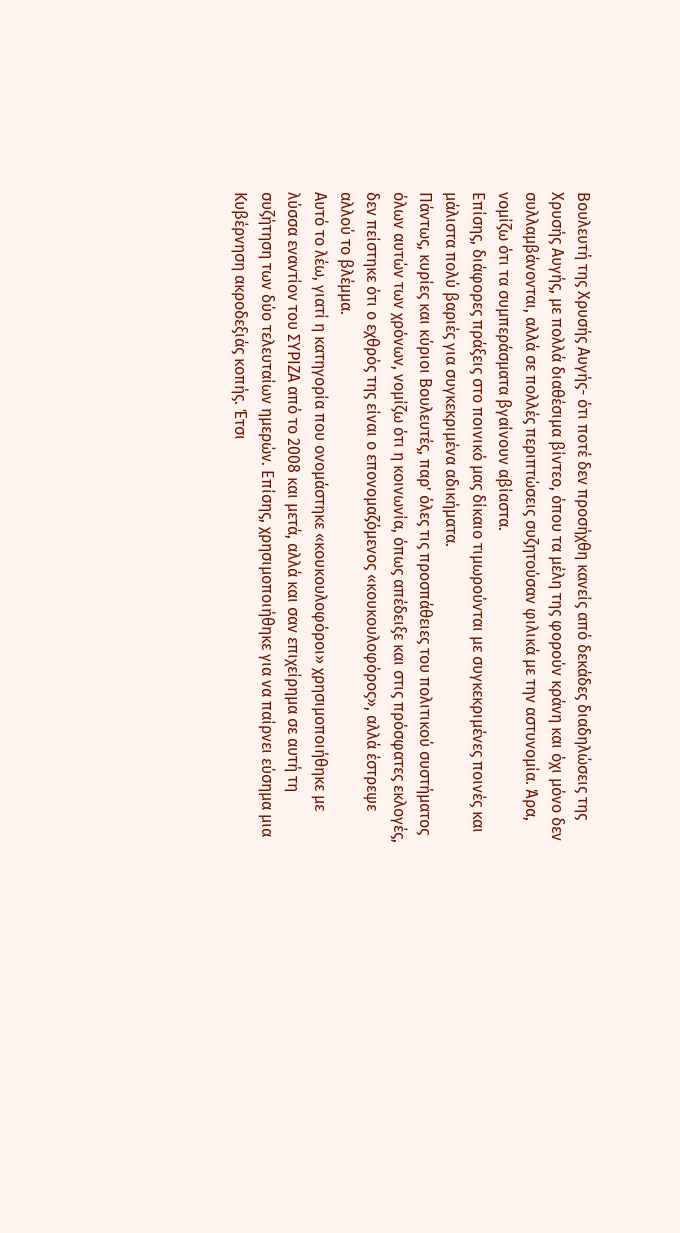Βουλευτή της Χρυσής Αυγής- ότι ποτέ δεν προσήχθη κανείς από δεκάδες διαδηλώσεις της Χρυσής Αυγής, με πολλά διαθέσιμα βίντεο, όπου τα μέλη της φορούν κράνη και όχι μόνο δεν συλλαμβάνονται, αλλά σε πολλές περιπτώσεις συζητούσαν φιλικά με την αστυνομία. Άρα, νομίζω ότι τα συμπεράσματα βγαίνουν αβίαστα.
Επίσης, διάφορες πράξεις στο ποινικό μας δίκαιο τιμωρούνται με συγκεκριμένες ποινές και μάλιστα πολύ βαριές για συγκεκριμένα αδικήματα.
Πάντως, κυρίες και κύριοι Βουλευτές, παρ’ όλες τις προσπάθειες του πολιτικού συστήματος όλων αυτών των χρόνων, νομίζω ότι η κοινωνία, όπως απέδειξε και στις πρόσφατες εκλογές, δεν πείστηκε ότι ο εχθρός της είναι ο επονομαζόμενος «κουκουλοφόρος», αλλά έστρεψε αλλού το βλέμμα.
Αυτό το λέω, γιατί η κατηγορία που ονομάστηκε «κουκουλοφόροι» χρησιμοποιήθηκε με λύσσα εναντίον του ΣΥΡΙΖΑ από το 2008 και μετά, αλλά και σαν επιχείρημα σε αυτή τη συζήτηση των δύο τελευταίων ημερών. Επίσης, χρησιμοποιήθηκε για να παίρνει εύσημα μια Κυβέρνηση ακροδεξιάς κοπής. Έτσι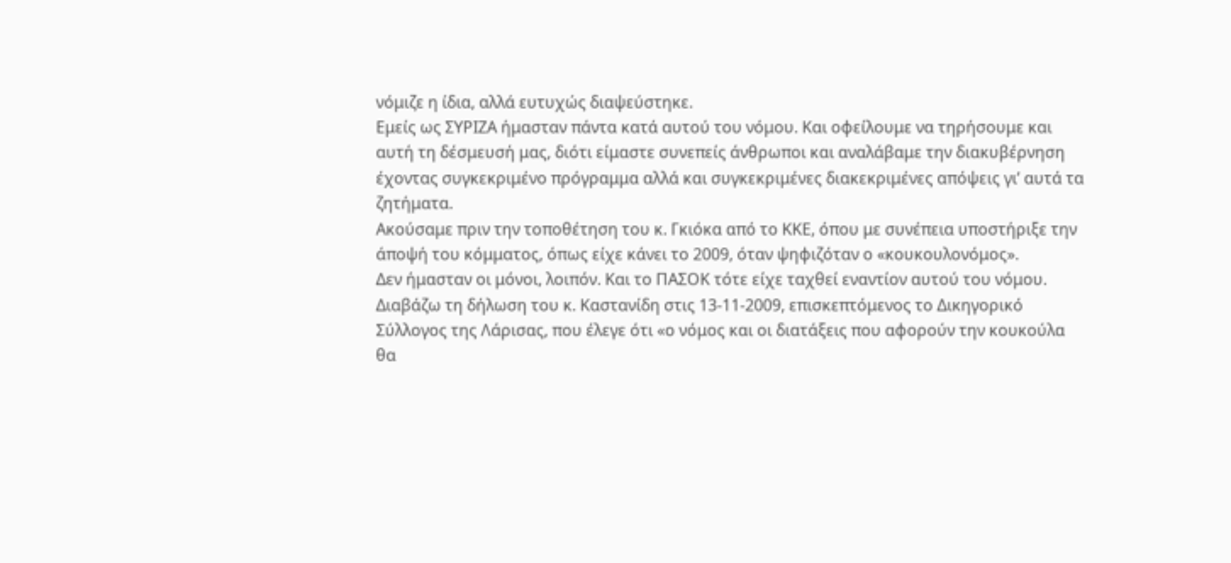νόμιζε η ίδια, αλλά ευτυχώς διαψεύστηκε.
Εμείς ως ΣΥΡΙΖΑ ήμασταν πάντα κατά αυτού του νόμου. Και οφείλουμε να τηρήσουμε και αυτή τη δέσμευσή μας, διότι είμαστε συνεπείς άνθρωποι και αναλάβαμε την διακυβέρνηση έχοντας συγκεκριμένο πρόγραμμα αλλά και συγκεκριμένες διακεκριμένες απόψεις γι’ αυτά τα ζητήματα.
Ακούσαμε πριν την τοποθέτηση του κ. Γκιόκα από το ΚΚΕ, όπου με συνέπεια υποστήριξε την άποψή του κόμματος, όπως είχε κάνει το 2009, όταν ψηφιζόταν ο «κουκουλονόμος».
Δεν ήμασταν οι μόνοι, λοιπόν. Και το ΠΑΣΟΚ τότε είχε ταχθεί εναντίον αυτού του νόμου. Διαβάζω τη δήλωση του κ. Καστανίδη στις 13-11-2009, επισκεπτόμενος το Δικηγορικό Σύλλογος της Λάρισας, που έλεγε ότι «ο νόμος και οι διατάξεις που αφορούν την κουκούλα θα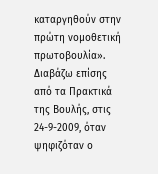καταργηθούν στην πρώτη νομοθετική πρωτοβουλία».
Διαβάζω επίσης από τα Πρακτικά της Βουλής, στις 24-9-2009, όταν ψηφιζόταν ο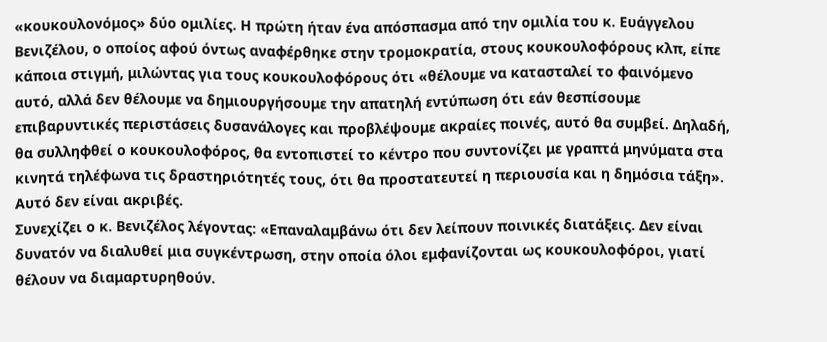«κουκουλονόμος» δύο ομιλίες. Η πρώτη ήταν ένα απόσπασμα από την ομιλία του κ. Ευάγγελου Βενιζέλου, ο οποίος αφού όντως αναφέρθηκε στην τρομοκρατία, στους κουκουλοφόρους κλπ, είπε κάποια στιγμή, μιλώντας για τους κουκουλοφόρους ότι «θέλουμε να κατασταλεί το φαινόμενο αυτό, αλλά δεν θέλουμε να δημιουργήσουμε την απατηλή εντύπωση ότι εάν θεσπίσουμε επιβαρυντικές περιστάσεις δυσανάλογες και προβλέψουμε ακραίες ποινές, αυτό θα συμβεί. Δηλαδή, θα συλληφθεί ο κουκουλοφόρος, θα εντοπιστεί το κέντρο που συντονίζει με γραπτά μηνύματα στα κινητά τηλέφωνα τις δραστηριότητές τους, ότι θα προστατευτεί η περιουσία και η δημόσια τάξη». Αυτό δεν είναι ακριβές.
Συνεχίζει ο κ. Βενιζέλος λέγοντας: «Επαναλαμβάνω ότι δεν λείπουν ποινικές διατάξεις. Δεν είναι δυνατόν να διαλυθεί μια συγκέντρωση, στην οποία όλοι εμφανίζονται ως κουκουλοφόροι, γιατί θέλουν να διαμαρτυρηθούν.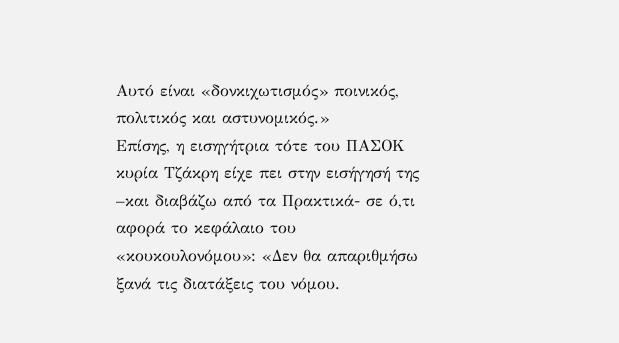Αυτό είναι «δονκιχωτισμός» ποινικός, πολιτικός και αστυνομικός.»
Επίσης, η εισηγήτρια τότε του ΠΑΣΟΚ κυρία Τζάκρη είχε πει στην εισήγησή της –και διαβάζω από τα Πρακτικά- σε ό,τι αφορά το κεφάλαιο του «κουκουλονόμου»: «Δεν θα απαριθμήσω ξανά τις διατάξεις του νόμου.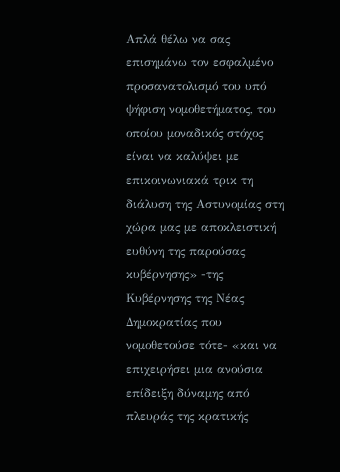Απλά θέλω να σας επισημάνω τον εσφαλμένο προσανατολισμό του υπό ψήφιση νομοθετήματος, του οποίου μοναδικός στόχος είναι να καλύψει με επικοινωνιακά τρικ τη διάλυση της Αστυνομίας στη χώρα μας με αποκλειστική ευθύνη της παρούσας κυβέρνησης» -της Κυβέρνησης της Νέας Δημοκρατίας που νομοθετούσε τότε- «και να επιχειρήσει μια ανούσια επίδειξη δύναμης από πλευράς της κρατικής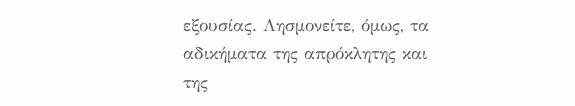εξουσίας. Λησμονείτε, όμως, τα αδικήματα της απρόκλητης και της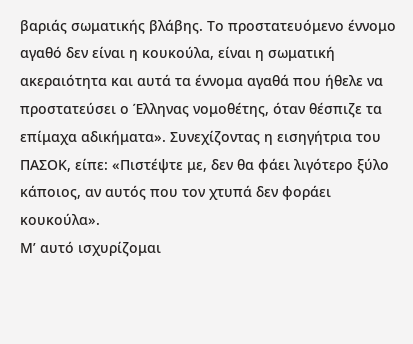βαριάς σωματικής βλάβης. Το προστατευόμενο έννομο αγαθό δεν είναι η κουκούλα, είναι η σωματική ακεραιότητα και αυτά τα έννομα αγαθά που ήθελε να προστατεύσει ο Έλληνας νομοθέτης, όταν θέσπιζε τα επίμαχα αδικήματα». Συνεχίζοντας η εισηγήτρια του ΠΑΣΟΚ, είπε: «Πιστέψτε με, δεν θα φάει λιγότερο ξύλο κάποιος, αν αυτός που τον χτυπά δεν φοράει κουκούλα».
Μ’ αυτό ισχυρίζομαι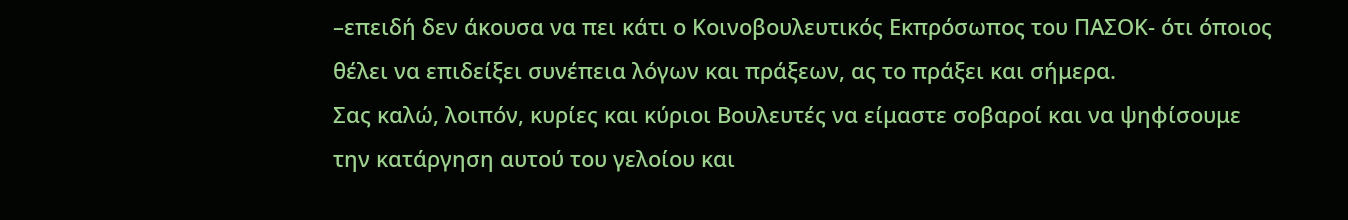–επειδή δεν άκουσα να πει κάτι ο Κοινοβουλευτικός Εκπρόσωπος του ΠΑΣΟΚ- ότι όποιος θέλει να επιδείξει συνέπεια λόγων και πράξεων, ας το πράξει και σήμερα.
Σας καλώ, λοιπόν, κυρίες και κύριοι Βουλευτές να είμαστε σοβαροί και να ψηφίσουμε την κατάργηση αυτού του γελοίου και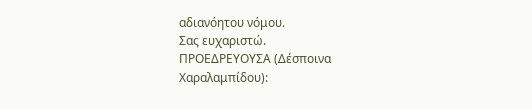αδιανόητου νόμου.
Σας ευχαριστώ.
ΠΡΟΕΔΡΕΥΟΥΣΑ (Δέσποινα Χαραλαμπίδου):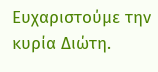Ευχαριστούμε την κυρία Διώτη.